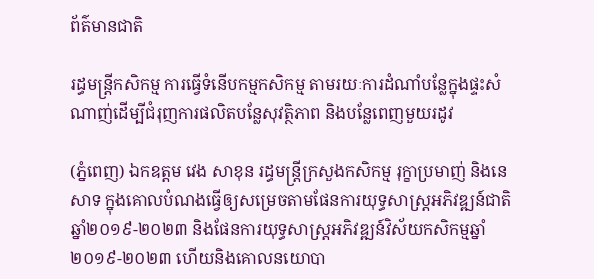ព័ត៌មានជាតិ

រដ្ធមន្ដ្រីកសិកម្ម ការធ្វើទំនើបកម្មកសិកម្ម តាមរយៈការដំណាំបន្លែក្នុងផ្ទះសំណាញ់ដើម្បីជំរុញការផលិតបន្លែសុវត្ថិភាព និងបន្លែពេញមួយរដូវ

(ភ្នំពេញ) ឯកឧត្តម វេង សាខុន រដ្ធមន្ដ្រីក្រសួងកសិកម្ម រុក្ខាប្រមាញ់ និងនេសាទ ក្នុងគោលបំណងធ្វើឲ្យសម្រេចតាមផែនការយុទ្ធសាស្រ្តអភិវឌ្ឍន៍ជាតិឆ្នាំ២០១៩-២០២៣ និងផែនការយុទ្ធសាស្រ្តអភិវឌ្ឍន៍វិស័យកសិកម្មឆ្នាំ២០១៩-២០២៣ ហើយនិងគោលនយោបា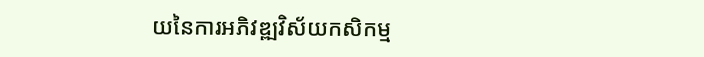យនៃការអភិវឌ្ឍវិស័យកសិកម្ម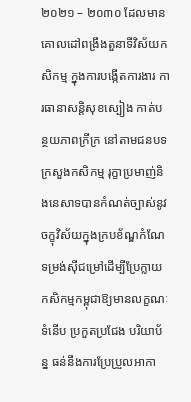២០២១ – ២០៣០ ដែលមានគោលដៅពង្រឹងតួនាទីវិស័យកសិកម្ម ក្នុងការបង្កើតការងារ ការធានាសន្តិសុខស្បៀង កាត់បន្ថយភាពក្រីក្រ នៅតាមជនបទ ក្រសួងកសិកម្ម រុក្ខាប្រមាញ់និងនេសាទបានកំណត់ច្បាស់នូវចក្ខុវិស័យក្នុងក្របខ័ណ្ឌកំណែទម្រង់ស៊ីជម្រៅដើម្បីប្រែក្លាយកសិកម្មកម្ពុជាឱ្យមានលក្ខណៈទំនើប ប្រកួតប្រជែង បរិយាប័ន្ន ធន់នឹងការប្រែប្រួលអាកា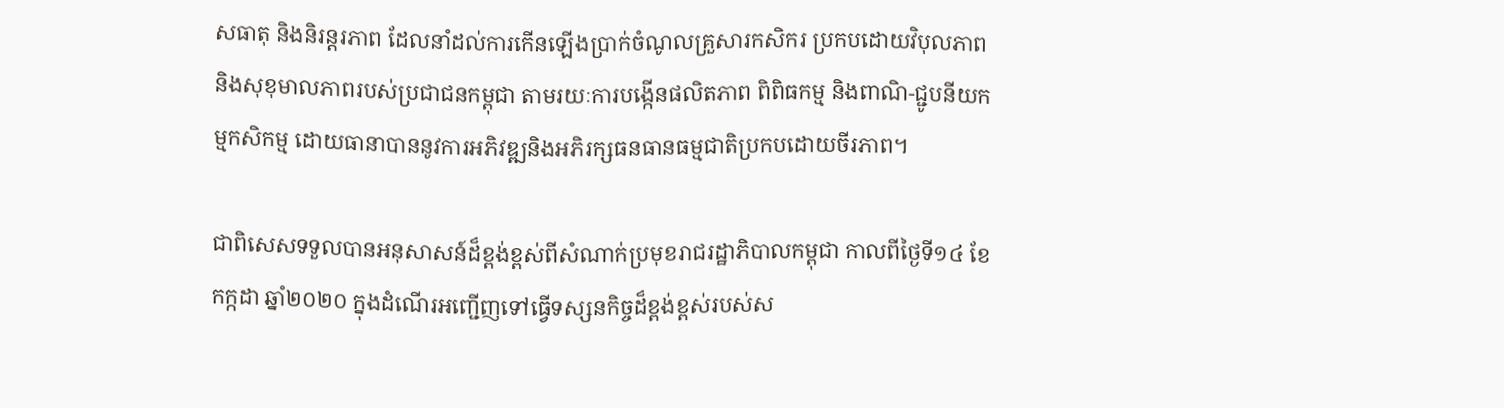សធាតុ និងនិរន្តរភាព ដែលនាំដល់ការកើនឡើងប្រាក់ចំណូលគ្រួសារកសិករ ប្រកបដោយវិបុលភាព និងសុខុមាលភាពរបស់ប្រជាជនកម្ពុជា តាមរយៈការបង្កើនផលិតភាព ពិពិធកម្ម និងពាណិ-ជ្ជូបនីយកម្មកសិកម្ម ដោយធានាបាននូវការអភិវឌ្ឍនិងអភិរក្សធនធានធម្មជាតិប្រកបដោយចីរភាព។

ជាពិសេសទទួលបានអនុសាសន៍ដ៏ខ្ពង់ខ្ពស់ពីសំណាក់ប្រមុខរាជរដ្ឋាភិបាលកម្ពុជា កាលពីថ្ងៃទី១៤ ខែកក្កដា ឆ្នាំ២០២០ ក្នុងដំណើរអញ្ជើញទៅធ្វើទស្សនកិច្ចដ៏ខ្ពង់ខ្ពស់របស់ស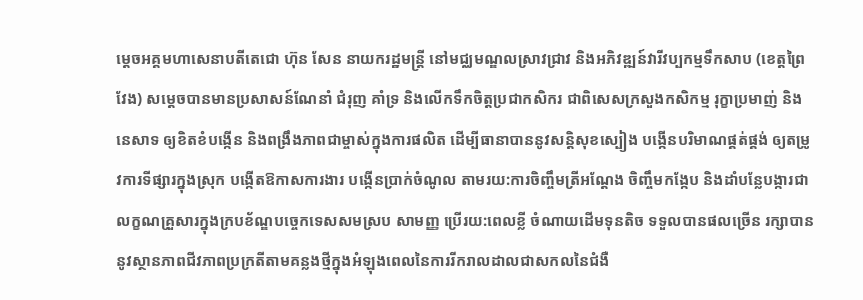ម្តេចអគ្គមហាសេនាបតីតេជោ ហ៊ុន សែន នាយករដ្ឋមន្ត្រី នៅមជ្ឈមណ្ឌលស្រាវជ្រាវ និងអភិវឌ្ឍន៍វារីវប្បកម្មទឹកសាប (ខេត្តព្រៃវែង) សម្តេចបានមានប្រសាសន៍ណែនាំ ជំរុញ គាំទ្រ និងលើកទឹកចិត្តប្រជាកសិករ ជាពិសេសក្រសួងកសិកម្ម រុក្ខាប្រមាញ់ និងនេសាទ ឲ្យខិតខំបង្កើន និងពង្រឹងភាពជាម្ចាស់ក្នុងការផលិត ដើម្បីធានាបាននូវសន្តិសុខស្បៀង បង្កើនបរិមាណផ្គត់ផ្គង់ ឲ្យតម្រូវការទីផ្សារក្នុងស្រុក បង្កើតឱកាសការងារ បង្កើនប្រាក់ចំណូល តាមរយ:ការចិញ្ចឹមត្រីអណ្តែង ចិញ្ចឹមកង្កែប និងដាំបន្លែបង្ការជាលក្ខណគ្រួសារក្នុងក្របខ័ណ្ឌបច្ចេកទេសសមស្រប សាមញ្ញ ប្រើរយ:ពេលខ្លី ចំណាយដើមទុនតិច ទទួលបានផលច្រើន រក្សាបាននូវស្ថានភាពជីវភាពប្រក្រតីតាមគន្លងថ្មីក្នុងអំឡុងពេលនៃការរីករាលដាលជាសកលនៃជំងឺ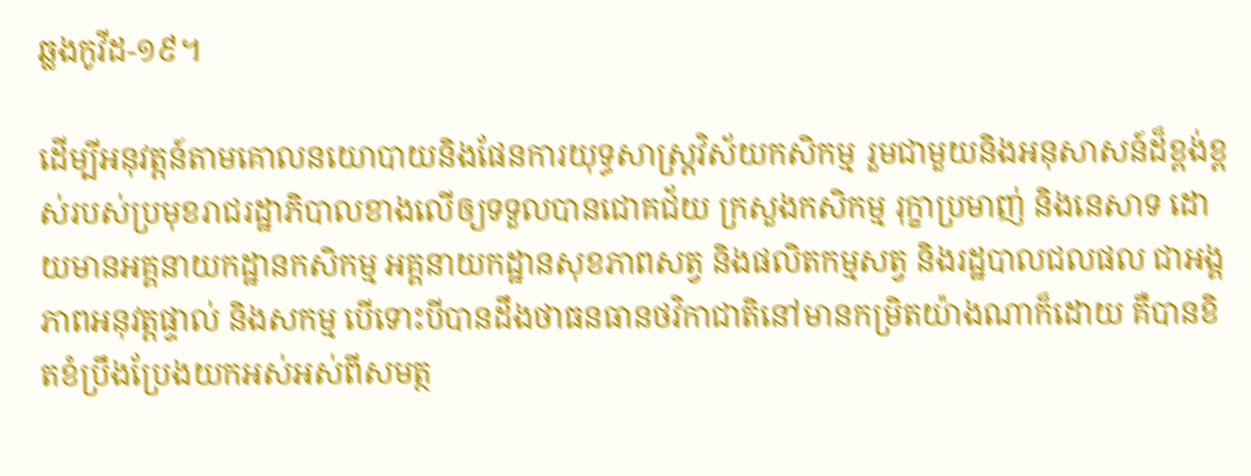ឆ្លងកូវីដ-១៩។

ដើម្បីអនុវត្តន៍តាមគោលនយោបាយនិងផែនការយុទ្ធសាស្រ្តវិស័យកសិកម្ម រួមជាមួយនិងអនុសាសន៍ដ៏ខ្ពង់ខ្ពស់របស់ប្រមុខរាជរដ្ឋាភិបាលខាងលើឲ្យទទួលបានជោគជ័យ ក្រសួងកសិកម្ម រុក្ខាប្រមាញ់ និងនេសាទ ដោយមានអគ្គនាយកដ្ឋានកសិកម្ម អគ្គនាយកដ្ឋានសុខភាពសត្វ និងផលិតកម្មសត្វ និងរដ្ឋបាលជលផល ជាអង្គភាពអនុវត្តផ្ទាល់ និងសកម្ម បើទោះបីបានដឹងថាធនធានថវិកាជាតិនៅមានកម្រិតយ៉ាងណាក៏ដោយ គឺបានខិតខំប្រឹងប្រែងយកអស់អស់ពីសមត្ថ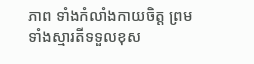ភាព ទាំងកំលាំងកាយចិត្ត ព្រមទាំងស្មារតីទទួលខុស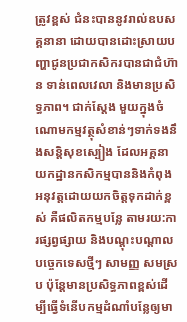ត្រូវខ្ពស់ ជំនះបាននូវរាល់ឧបសគ្គនានា ដោយបានដោះស្រាយបញ្ហាជូនប្រជាកសិករបានជាជំហ៊ាន ទាន់ពេលវេលា និងមានប្រសិទ្ធភាព។ ជាក់ស្តែង មួយក្នុងចំណោមកម្មវត្ថុសំខាន់ៗទាក់ទងនឹងសន្តិសុខស្បៀង ដែលអគ្គនាយកដ្ឋានកសិកម្មបាននិងកំពុងអនុវត្តដោយយកចិត្តទុកដាក់ខ្ពស់ គឺផលិតកម្មបន្លែ តាមរយ:ការផ្សព្វផ្សាយ និងបណ្តុះបណ្តាលបច្ចេកទេសថ្មីៗ សាមញ្ញ សមស្រប ប៉ុន្តែមានប្រសិទ្ធភាពខ្ពស់ដើម្បីធ្វើទំនើបកម្មដំណាំបន្លែឲ្យមា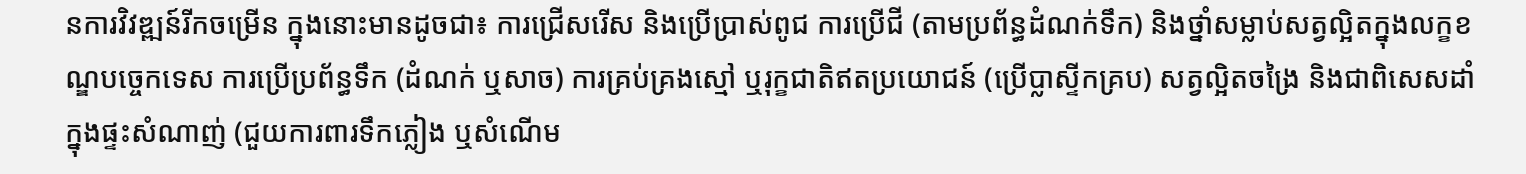នការវិវឌ្ឍន៍រីកចម្រើន ក្នុងនោះមានដូចជា៖ ការជ្រើសរើស និងប្រើប្រាស់ពូជ ការប្រើជី (តាមប្រព័ន្ធដំណក់ទឹក) និងថ្នាំសម្លាប់សត្វល្អិតក្នុងលក្ខខណ្ឌបច្ចេកទេស ការប្រើប្រព័ន្ធទឹក (ដំណក់ ឬសាច) ការគ្រប់គ្រងស្មៅ ឬរុក្ខជាតិឥតប្រយោជន៍ (ប្រើប្លាស្ទីកគ្រប) សត្វល្អិតចង្រៃ និងជាពិសេសដាំក្នុងផ្ទះសំណាញ់ (ជួយការពារទឹកភ្លៀង ឬសំណើម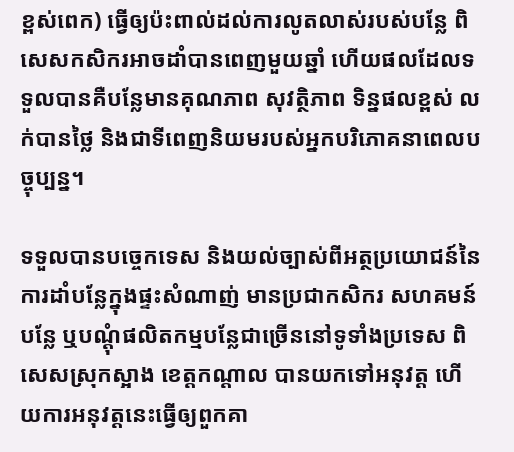ខ្ពស់ពេក) ធ្វើឲ្យប៉ះពាល់ដល់ការលូតលាស់របស់បន្លែ ពិសេសកសិករអាចដាំបានពេញមួយឆ្នាំ ហើយផលដែលទទួលបានគឺបន្លែមានគុណភាព សុវត្ថិភាព ទិន្នផលខ្ពស់ លក់បានថ្លៃ និងជាទីពេញនិយមរបស់អ្នកបរិភោគនាពេលបច្ចុប្បន្ន។

ទទួលបានបច្ចេកទេស និងយល់ច្បាស់ពីអត្ថប្រយោជន៍នៃការដាំបន្លែក្នុងផ្ទះសំណាញ់ មានប្រជាកសិករ សហគមន៍បន្លែ ឬបណ្តុំផលិតកម្មបន្លែជាច្រើននៅទូទាំងប្រទេស ពិសេសស្រុកស្អាង ខេត្តកណ្តាល បានយកទៅអនុវត្ត ហើយការអនុវត្តនេះធ្វើឲ្យពួកគា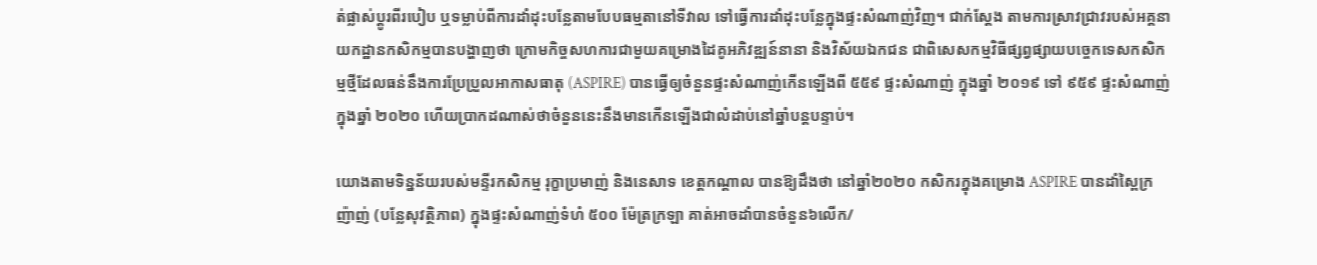ត់ផ្លាស់ប្តូរពីរបៀប ឬទម្លាប់ពីការដាំដុះបន្លែតាមបែបធម្មតានៅទីវាល ទៅធ្វើការដាំដុះបន្លែក្នុងផ្ទះសំណាញ់វិញ។ ជាក់ស្តែង តាមការស្រាវជ្រាវរបស់អគ្គនាយកដ្ឋានកសិកម្មបានបង្ហាញថា ក្រោមកិច្ចសហការជាមួយគម្រោងដៃគូអភិវឌ្ឍន៍នានា និងវិស័យឯកជន ជាពិសេសកម្មវិធីផ្សព្វផ្សាយបច្ចេកទេសកសិកម្មថ្មីដែលធន់នឹងការប្រែប្រួលអាកាសធាតុ (ASPIRE) បានធ្វើឲ្យចំនួនផ្ទះសំណាញ់កើនឡើងពី ៥៥៩ ផ្ទះសំណាញ់ ក្នុងឆ្នាំ ២០១៩ ទៅ ៩៥៩ ផ្ទះសំណាញ់ ក្នុងឆ្នាំ ២០២០ ហើយប្រាកដណាស់ថាចំនួននេះនឹងមានកើនឡើងជាលំដាប់នៅឆ្នាំបន្តបន្ទាប់។

យោងតាមទិន្នន័យរបស់មន្ទីរកសិកម្ម រុក្ខាប្រមាញ់ និងនេសាទ ខេត្តកណ្តាល បានឱ្យដឹងថា នៅឆ្នាំ២០២០ កសិករក្នុងគម្រោង ASPIRE បានដាំស្ពៃក្រញ៉ាញ់ (បន្លែសុវត្ថិភាព) ក្នុងផ្ទះសំណាញ់ទំហំ ៥០០ ម៉ែត្រក្រឡា គាត់អាចដាំបានចំនួន៦លើក/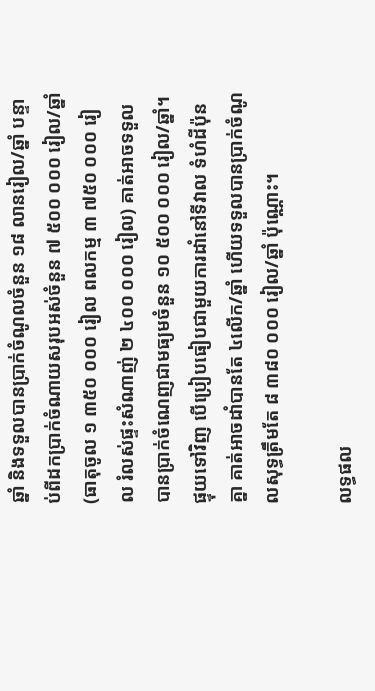ឆ្នាំ និងទទួលបានប្រាក់ចំណូលចំនួន ១៨ លានរៀល/ឆ្នាំ បន្ទាប់ពីដកប្រាក់ចំណាយសរុបអស់ចំនួន ៧ ៥០០ ០០០ រៀល/ឆ្នាំ (ធាតុចូល ១ ៣៥០ ០០០ រៀល ពលកម្ម ៣ ៧៥០ ០០០ រៀល រំលស់ផ្ទះសំណាញ់ ២ ៤០០ ០០០ រៀល) គាត់អាចទទួលបានប្រាក់ចំណេញជាមធ្យមចំនួន ១០ ៥០០ ០០០ រៀល/ឆ្នាំ។ ផ្ទុយទៅវិញ បើប្រៀបធៀបជាមួយការដាំនៅទីវាល ទំហំដីប៉ុនគ្នា គាត់អាចដាំបានតែ ៤លើក/ឆ្នាំ ហើយទទួលបានប្រាក់ចំណូលសុទ្ធត្រឹមតែ ៨ ៣៨០ ០០០ រៀល/ឆ្នាំ ប៉ុណ្ណោះ។

លទ្ធផល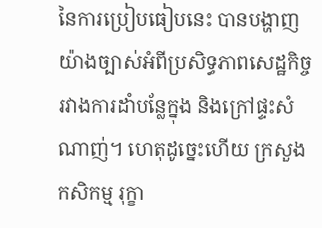នៃការប្រៀបធៀបនេះ បានបង្ហាញយ៉ាងច្បាស់អំពីប្រសិទ្ធភាពសេដ្ឋកិច្ចរវាងការដាំបន្លែក្នុង និងក្រៅផ្ទះសំណាញ់។ ហេតុដូច្នេះហើយ ក្រសួងកសិកម្ម រុក្ខា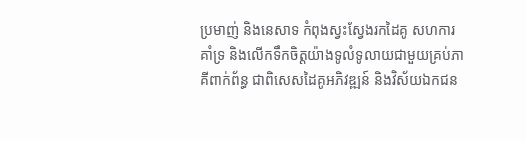ប្រមាញ់ និងនេសាទ កំពុងស្វះស្វែងរកដៃគូ សហការ គាំទ្រ និងលើកទឹកចិត្តយ៉ាងទូលំទូលាយជាមួយគ្រប់ភាគីពាក់ព័ន្ធ ជាពិសេសដៃគូអភិវឌ្ឍន៍ និងវិស័យឯកជន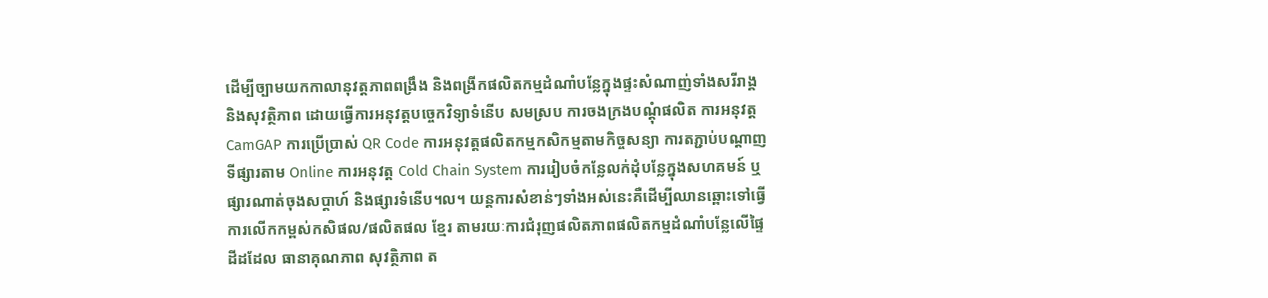ដើម្បីច្បាមយកកាលានុវត្តភាពពង្រឹង និងពង្រីកផលិតកម្មដំណាំបន្លែក្នុងផ្ទះសំណាញ់ទាំងសរីរាង្គ និងសុវត្ថិភាព ដោយធ្វើការអនុវត្តបច្ចេកវិទ្យាទំនើប សមស្រប ការចងក្រងបណ្តុំផលិត ការអនុវត្ត CamGAP ការប្រើប្រាស់ QR Code ការអនុវត្តផលិតកម្មកសិកម្មតាមកិច្ចសន្យា ការតភ្ជាប់បណ្តាញទីផ្សារតាម Online ការអនុវត្ត Cold Chain System ការរៀបចំកន្លែលក់ដុំបន្លែក្នុងសហគមន៍ ឬផ្សារណាត់ចុងសប្តាហ៍ និងផ្សារទំនើប។ល។ យន្តការសំខាន់ៗទាំងអស់នេះគឺដើម្បីឈានឆ្ពោះទៅធ្វើការលើកកម្ពស់កសិផល/ផលិតផល ខ្មែរ តាមរយៈការជំរុញផលិតភាពផលិតកម្មដំណាំបន្លែលើផ្ទៃដីដដែល ធានាគុណភាព សុវត្ថិភាព ត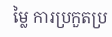ម្លៃ ការប្រកួតប្រ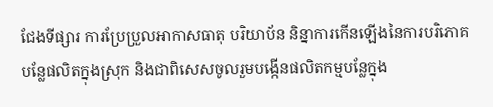ជែងទីផ្សារ ការប្រែប្រួលអាកាសធាតុ បរិយាប័ន និន្នាការកើនឡើងនៃការបរិភោគបន្លែផលិតក្នុងស្រុក និងជាពិសេសចូលរួមបង្កើនផលិតកម្មបន្លែក្នុង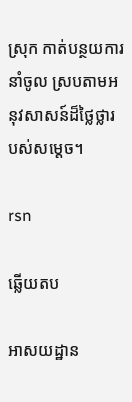ស្រុក កាត់បន្ថយការនាំចូល ស្របតាមអនុវសាសន៍ដ៏ថ្លៃថ្លារបស់សម្តេច។

rsn

ឆ្លើយតប

អាសយដ្ឋាន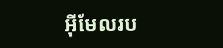អ៊ីមែលរប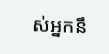ស់អ្នកនឹ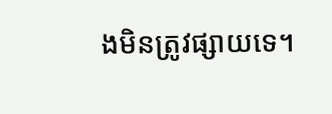ងមិនត្រូវផ្សាយទេ។